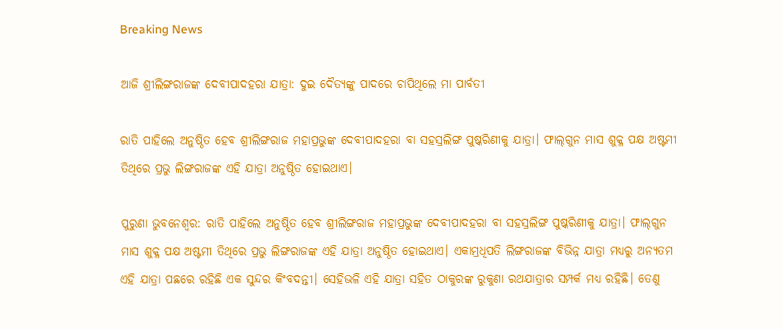Breaking News

ଆଜି ଶ୍ରୀଲିଙ୍ଗରାଜଙ୍କ ଦେବୀପାଦହରା ଯାତ୍ରା: ଦୁଇ ଦୈତ୍ୟଙ୍କୁ ପାଦରେ ଚାପିଥିଲେ ମା ପାର୍ବତୀ

ରାତି ପାହିଲେ ଅନୁଷ୍ଠିତ ହେବ ଶ୍ରୀଲିଙ୍ଗରାଜ ମହାପ୍ରଭୁଙ୍କ ଦେବୀପାଦହରା ବା ସହସ୍ରଲିଙ୍ଗ ପୁଷ୍କରିଣୀକୁ ଯାତ୍ରା। ଫାଲ୍‌ଗୁନ ମାସ ଶୁକ୍ଳ ପକ୍ଷ ଅଷ୍ଟମୀ ତିଥିରେ ପ୍ରଭୁ ଲିଙ୍ଗରାଜଙ୍କ ଏହି ଯାତ୍ରା ଅନୁଷ୍ଠିତ ହୋଇଥାଏ।

ପୁରୁଣା ଭୁବନେଶ୍ବର: ରାତି ପାହିଲେ ଅନୁଷ୍ଠିତ ହେବ ଶ୍ରୀଲିଙ୍ଗରାଜ ମହାପ୍ରଭୁଙ୍କ ଦେବୀପାଦହରା ବା ସହସ୍ରଲିଙ୍ଗ ପୁଷ୍କରିଣୀକୁ ଯାତ୍ରା। ଫାଲ୍‌ଗୁନ ମାସ ଶୁକ୍ଳ ପକ୍ଷ ଅଷ୍ଟମୀ ତିଥିରେ ପ୍ରଭୁ ଲିଙ୍ଗରାଜଙ୍କ ଏହି ଯାତ୍ରା ଅନୁଷ୍ଠିତ ହୋଇଥାଏ। ଏକାମ୍ରଧିପତି ଲିଙ୍ଗରାଜଙ୍କ ବିଭିନ୍ନ ଯାତ୍ରା ମଧ୍ୟରୁ ଅନ୍ୟତମ ଏହି ଯାତ୍ରା ପଛରେ ରହିଛି ଏକ ସୁନ୍ଦର କିଂବଦନ୍ତୀ। ସେହିଭଳି ଏହି ଯାତ୍ରା ସହିତ ଠାକୁରଙ୍କ ରୁକୁଣା ରଥଯାତ୍ରାର ସମ୍ପର୍କ ମଧ୍ୟ ରହିଛି। ତେଣୁ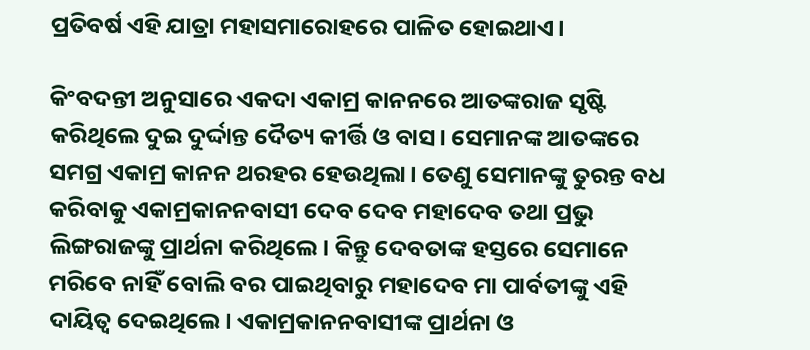ପ୍ରତିବର୍ଷ ଏହି ଯାତ୍ରା ମହାସମାରୋହରେ ପାଳିତ ହୋଇଥାଏ।

କିଂବଦନ୍ତୀ ଅନୁସାରେ ଏକଦା ଏକାମ୍ର କାନନରେ ଆତଙ୍କରାଜ ସୃଷ୍ଟି କରିଥିଲେ ଦୁଇ ଦୁର୍ଦ୍ଦାନ୍ତ ଦୈତ୍ୟ କୀର୍ତ୍ତି ଓ ବାସ। ସେମାନଙ୍କ ଆତଙ୍କରେ ସମଗ୍ର ଏକାମ୍ର କାନନ ଥରହର ହେଉଥିଲା। ତେଣୁ ସେମାନଙ୍କୁ ତୁରନ୍ତ ବଧ କରିବାକୁ ଏକାମ୍ରକାନନବାସୀ ଦେବ ଦେବ ମହାଦେବ ତଥା ପ୍ରଭୁ ଲିଙ୍ଗରାଜଙ୍କୁ ପ୍ରାର୍ଥନା କରିଥିଲେ। କିନ୍ତୁ ଦେବତାଙ୍କ ହସ୍ତରେ ସେମାନେ ମରିବେ ନାହିଁ ବୋଲି ବର ପାଇଥିବାରୁ ମହାଦେବ ମା ପାର୍ବତୀଙ୍କୁ ଏହି ଦାୟିତ୍ବ ଦେଇଥିଲେ। ଏକାମ୍ରକାନନବାସୀଙ୍କ ପ୍ରାର୍ଥନା ଓ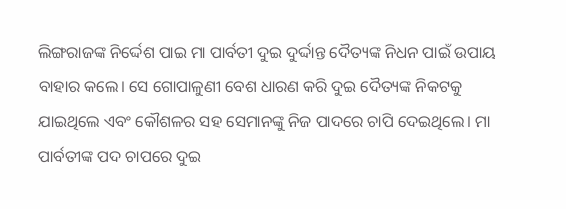ଲିଙ୍ଗରାଜଙ୍କ ନିର୍ଦ୍ଦେଶ ପାଇ ମା ପାର୍ବତୀ ଦୁଇ ଦୁର୍ଦ୍ଦାନ୍ତ ଦୈତ୍ୟଙ୍କ ନିଧନ ପାଇଁ ଉପାୟ ବାହାର କଲେ। ସେ ଗୋପାଳୁଣୀ ବେଶ ଧାରଣ କରି ଦୁଇ ଦୈତ୍ୟଙ୍କ ନିକଟକୁ ଯାଇଥିଲେ ଏବଂ କୌଶଳର ସହ ସେମାନଙ୍କୁ ନିଜ ପାଦରେ ଚାପି ଦେଇଥିଲେ। ମା ପାର୍ବତୀଙ୍କ ପଦ ଚାପରେ ଦୁଇ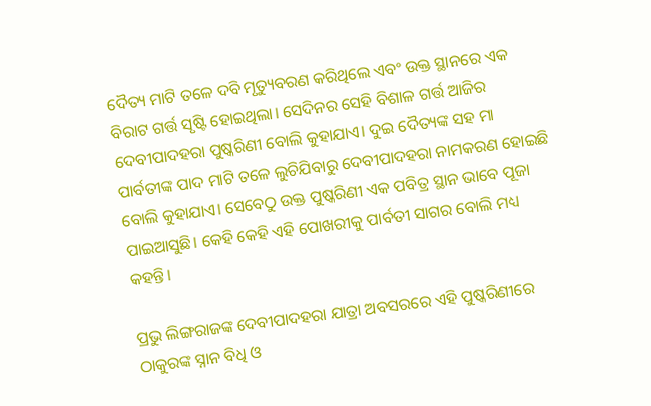ଦୈତ୍ୟ ମାଟି ତଳେ ଦବି ମୃତ୍ୟୁବରଣ କରିଥିଲେ ଏବଂ ଉକ୍ତ ସ୍ଥାନରେ ଏକ ବିରାଟ ଗର୍ତ୍ତ ସୃଷ୍ଟି ହୋଇଥିଲା। ସେଦିନର ସେହି ବିଶାଳ ଗର୍ତ୍ତ ଆଜିର ଦେବୀପାଦହରା ପୁଷ୍କରିଣୀ ବୋଲି କୁହାଯାଏ। ଦୁଇ ଦୈତ୍ୟଙ୍କ ସହ ମା ପାର୍ବତୀଙ୍କ ପାଦ ମାଟି ତଳେ ଲୁଚିଯିବାରୁ ଦେବୀପାଦହରା ନାମକରଣ ହୋଇଛି ବୋଲି କୁହାଯାଏ। ସେବେଠୁ ଉକ୍ତ ପୁଷ୍କରିଣୀ ଏକ ପବିତ୍ର ସ୍ଥାନ ଭାବେ ପୂଜା ପାଇଆସୁଛି। କେହି କେହି ଏହି ପୋଖରୀକୁ ପାର୍ବତୀ ସାଗର ବୋଲି ମଧ୍ୟ କହନ୍ତି।

ପ୍ରଭୁ ଲିଙ୍ଗରାଜଙ୍କ ଦେବୀପାଦହରା ଯାତ୍ରା ଅବସରରେ ଏହି ପୁଷ୍କରିଣୀରେ ଠାକୁରଙ୍କ ସ୍ନାନ ବିଧି ଓ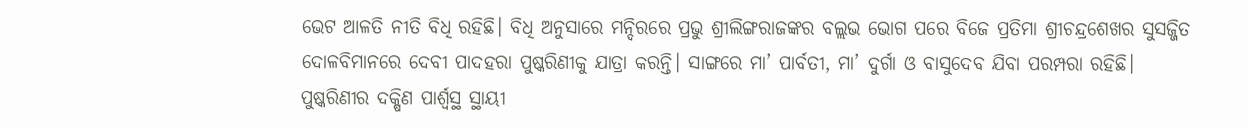ଭେଟ ଆଳତି ନୀତି ବିଧି ରହିଛି। ବିଧି ଅନୁସାରେ ମନ୍ଦିରରେ ପ୍ରଭୁ ଶ୍ରୀଲିଙ୍ଗରାଜଙ୍କର ବଲ୍ଲଭ ଭୋଗ ପରେ ବିଜେ ପ୍ରତିମା ଶ୍ରୀଚନ୍ଦ୍ରଶେଖର ସୁସଜ୍ଜିତ ଦୋଳବିମାନରେ ଦେବୀ ପାଦହରା ପୁଷ୍କରିଣୀକୁ ଯାତ୍ରା କରନ୍ତି। ସାଙ୍ଗରେ ମା’ ପାର୍ବତୀ, ମା’ ଦୁର୍ଗା ଓ ବାସୁଦେବ ଯିବା ପରମ୍ପରା ରହିଛି। ପୁଷ୍କରିଣୀର ଦକ୍ଷିଣ ପାର୍ଶ୍ବସ୍ଥ ସ୍ଥାୟୀ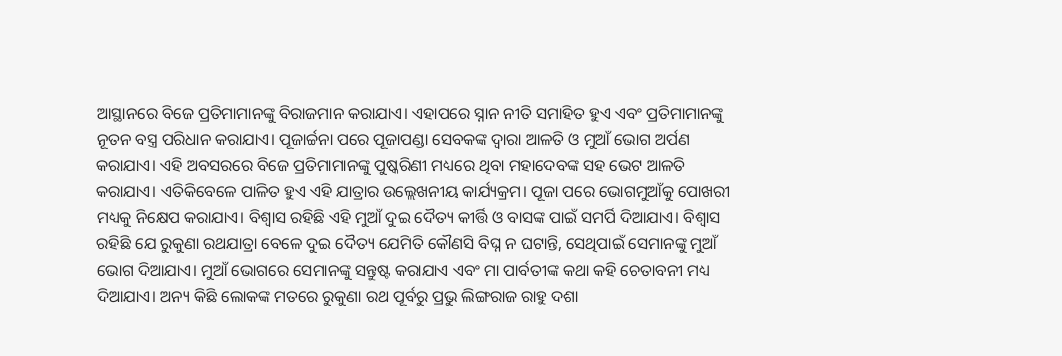ଆସ୍ଥାନରେ ବିଜେ ପ୍ରତିମାମାନଙ୍କୁ ବିରାଜମାନ କରାଯାଏ। ଏହାପରେ ସ୍ନାନ ନୀତି ସମାହିତ ହୁଏ ଏବଂ ପ୍ରତିମାମାନଙ୍କୁ ନୂତନ ବସ୍ତ୍ର ପରିଧାନ କରାଯାଏ। ପୂଜାର୍ଚ୍ଚନା ପରେ ପୂଜାପଣ୍ଡା ସେବକଙ୍କ ଦ୍ୱାରା ଆଳତି ଓ ମୁଆଁ ଭୋଗ ଅର୍ପଣ କରାଯାଏ। ଏହି ଅବସରରେ ବିଜେ ପ୍ରତିମାମାନଙ୍କୁ ପୁଷ୍କରିଣୀ ମଧ୍ୟରେ ଥିବା ମହାଦେବଙ୍କ ସହ ଭେଟ ଆଳତି କରାଯାଏ। ଏତିକିବେଳେ ପାଳିତ ହୁଏ ଏହି ଯାତ୍ରାର ଉଲ୍ଲେଖନୀୟ କାର୍ଯ୍ୟକ୍ରମ। ପୂଜା ପରେ ଭୋଗମୁଆଁକୁ ପୋଖରୀ ମଧ୍ୟକୁ ନିକ୍ଷେପ କରାଯାଏ। ବିଶ୍ବାସ ରହିଛି ଏହି ମୁଆଁ ଦୁଇ ଦୈତ୍ୟ କୀର୍ତ୍ତି ଓ ବାସଙ୍କ ପାଇଁ ସମର୍ପି ଦିଆଯାଏ। ବିଶ୍ବାସ ରହିଛି ଯେ ରୁକୁଣା ରଥଯାତ୍ରା ବେଳେ ଦୁଇ ଦୈତ୍ୟ ଯେମିତି କୌଣସି ବିଘ୍ନ ନ ଘଟାନ୍ତି, ସେଥିପାଇଁ ସେମାନଙ୍କୁ ମୁଆଁ ଭୋଗ ଦିଆଯାଏ। ମୁଆଁ ଭୋଗରେ ସେମାନଙ୍କୁ ସନ୍ତୁଷ୍ଟ କରାଯାଏ ଏବଂ ମା ପାର୍ବତୀଙ୍କ କଥା କହି ଚେତାବନୀ ମଧ୍ୟ ଦିଆଯାଏ। ଅନ୍ୟ କିଛି ଲୋକଙ୍କ ମତରେ ରୁକୁଣା ରଥ ପୂର୍ବରୁ ପ୍ରଭୁ ଲିଙ୍ଗରାଜ ରାହୁ ଦଶା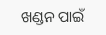ଖଣ୍ଡନ ପାଇଁ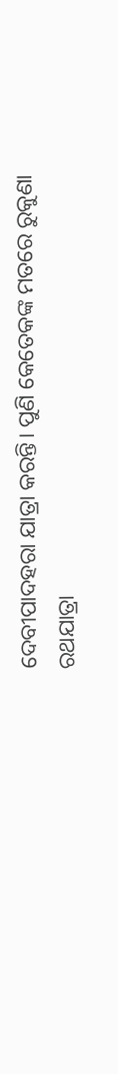ଦେବୀପାଦହରା ଯାତ୍ରା କରନ୍ତି। ପୁଣି କେତେକଙ୍କ ମତରେ ରୁକୁଣା ରଥଯାତ୍ରା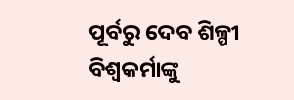ପୂର୍ବରୁ ଦେବ ଶିଳ୍ପୀ ବିଶ୍ବକର୍ମାଙ୍କୁ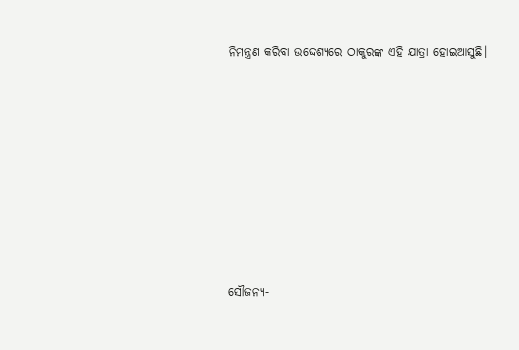ନିମନ୍ତ୍ରଣ କରିବା ଉଦ୍ଦେଶ୍ୟରେ ଠାକୁରଙ୍କ ଏହି ଯାତ୍ରା ହୋଇଆସୁଛି।













ସୌଜନ୍ୟ-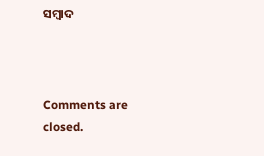ସମ୍ୱାଦ



Comments are closed.